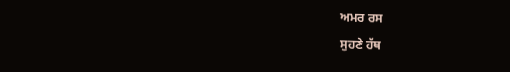ਅਮਰ ਰਸ
ਸੁਹਣੇ ਹੱਥ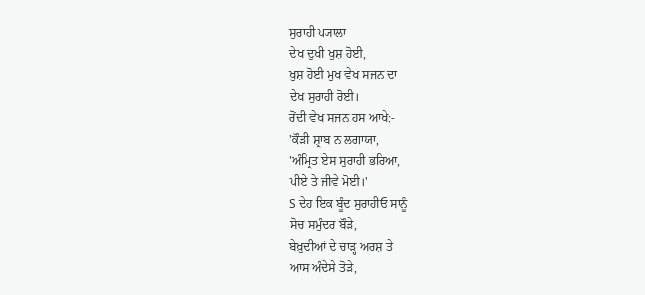ਸੁਰਾਹੀ ਪ੍ਯਾਲਾ
ਦੇਖ ਦੁਖੀ ਖੁਸ਼ ਹੋਈ,
ਖੁਸ਼ ਹੋਈ ਮੁਖ ਵੇਖ ਸਜਨ ਦਾ
ਦੇਖ ਸੁਰਾਹੀ ਰੋਈ।
ਰੋਂਦੀ ਵੇਖ ਸਜਨ ਹਸ ਆਖੇ:-
'ਕੌੜੀ ਸ਼੍ਰਾਬ ਨ ਲਗਾਯਾ,
'ਅੰਮ੍ਰਿਤ ਏਸ ਸੁਰਾਹੀ ਭਰਿਆ,
ਪੀਏ ਤੇ ਜੀਵੇ ਮੋਈ।'
S ਦੇਹ ਇਕ ਬੂੰਦ ਸੁਰਾਹੀਓ ਸਾਨੂੰ
ਸੋਚ ਸਮੁੰਦਰ ਬੌੜੇ,
ਬੇਖ਼ੁਦੀਆਂ ਦੇ ਚਾੜ੍ਹ ਅਰਸ਼ ਤੇ
ਆਸ ਅੰਦੇਸੇ ਤੋੜੇ,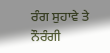ਰੰਗ ਸੁਹਾਵੇ ਤੇ ਨੌਰੰਗੀ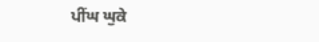ਪੀਂਘ ਘੁਕੇ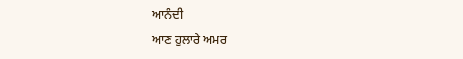ਆਨੰਦੀ
ਆਣ ਹੁਲਾਰੇ ਅਮਰ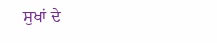ਸੁਖਾਂ ਦੇ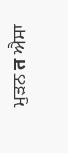ਮੁੜਨ त ਐਸਾ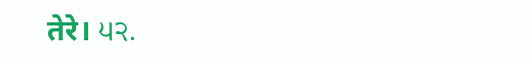तेरे। ੫੨.